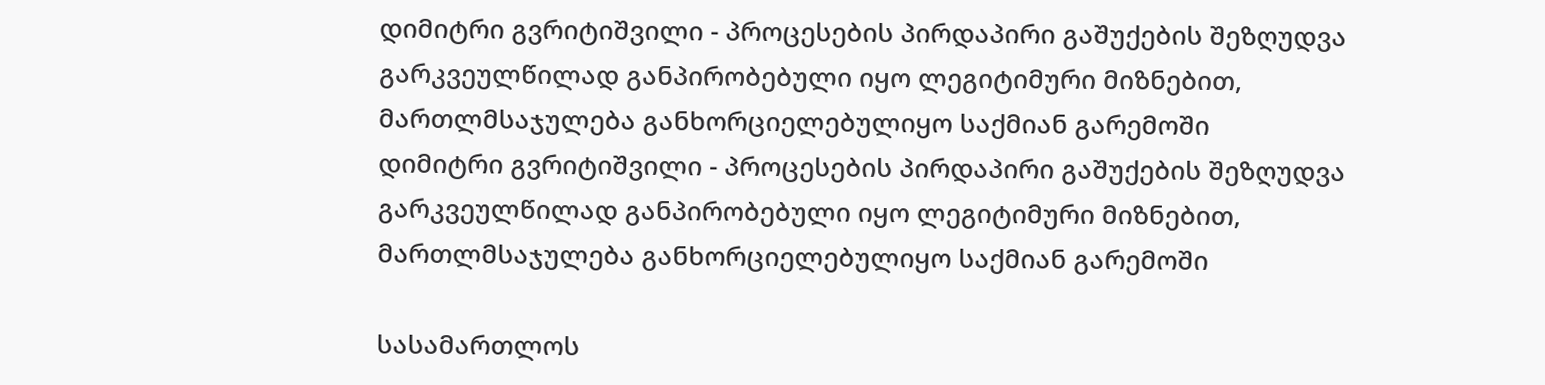დიმიტრი გვრიტიშვილი - პროცესების პირდაპირი გაშუქების შეზღუდვა გარკვეულწილად განპირობებული იყო ლეგიტიმური მიზნებით, მართლმსაჯულება განხორციელებულიყო საქმიან გარემოში
დიმიტრი გვრიტიშვილი - პროცესების პირდაპირი გაშუქების შეზღუდვა გარკვეულწილად განპირობებული იყო ლეგიტიმური მიზნებით, მართლმსაჯულება განხორციელებულიყო საქმიან გარემოში

სასამართლოს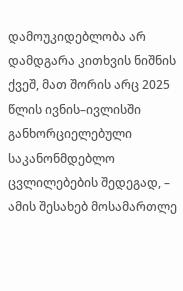დამოუკიდებლობა არ დამდგარა კითხვის ნიშნის ქვეშ, მათ შორის არც 2025 წლის ივნის–ივლისში განხორციელებული საკანონმდებლო ცვლილებების შედეგად, – ამის შესახებ მოსამართლე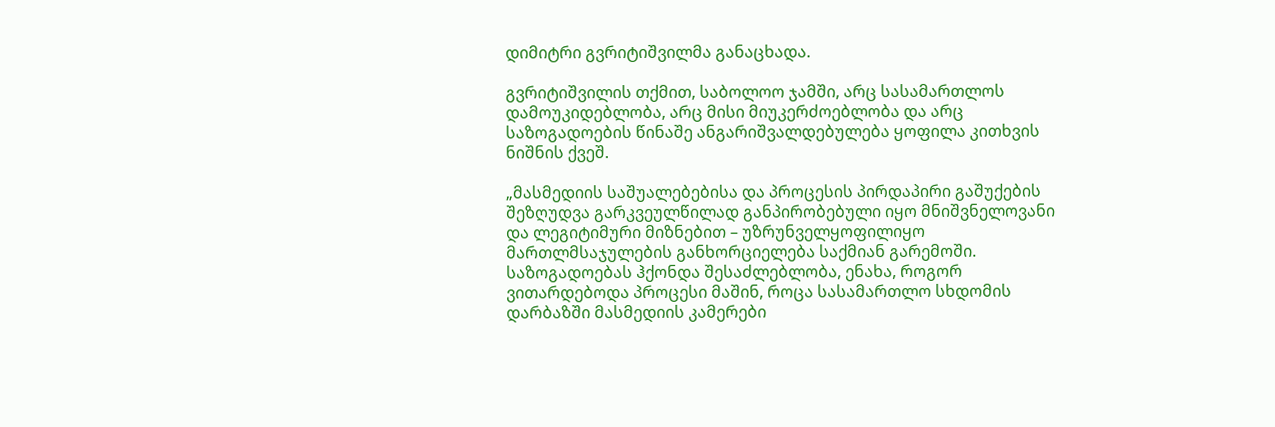დიმიტრი გვრიტიშვილმა განაცხადა.

გვრიტიშვილის თქმით, საბოლოო ჯამში, არც სასამართლოს დამოუკიდებლობა, არც მისი მიუკერძოებლობა და არც საზოგადოების წინაშე ანგარიშვალდებულება ყოფილა კითხვის ნიშნის ქვეშ.

„მასმედიის საშუალებებისა და პროცესის პირდაპირი გაშუქების შეზღუდვა გარკვეულწილად განპირობებული იყო მნიშვნელოვანი და ლეგიტიმური მიზნებით – უზრუნველყოფილიყო მართლმსაჯულების განხორციელება საქმიან გარემოში. საზოგადოებას ჰქონდა შესაძლებლობა, ენახა, როგორ ვითარდებოდა პროცესი მაშინ, როცა სასამართლო სხდომის დარბაზში მასმედიის კამერები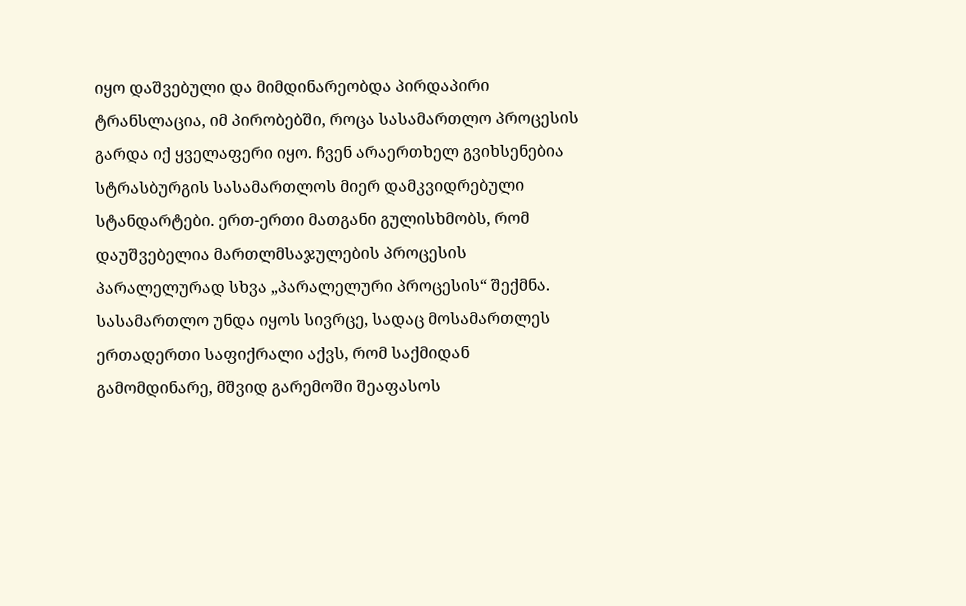იყო დაშვებული და მიმდინარეობდა პირდაპირი ტრანსლაცია, იმ პირობებში, როცა სასამართლო პროცესის გარდა იქ ყველაფერი იყო. ჩვენ არაერთხელ გვიხსენებია სტრასბურგის სასამართლოს მიერ დამკვიდრებული სტანდარტები. ერთ-ერთი მათგანი გულისხმობს, რომ დაუშვებელია მართლმსაჯულების პროცესის პარალელურად სხვა „პარალელური პროცესის“ შექმნა. სასამართლო უნდა იყოს სივრცე, სადაც მოსამართლეს ერთადერთი საფიქრალი აქვს, რომ საქმიდან გამომდინარე, მშვიდ გარემოში შეაფასოს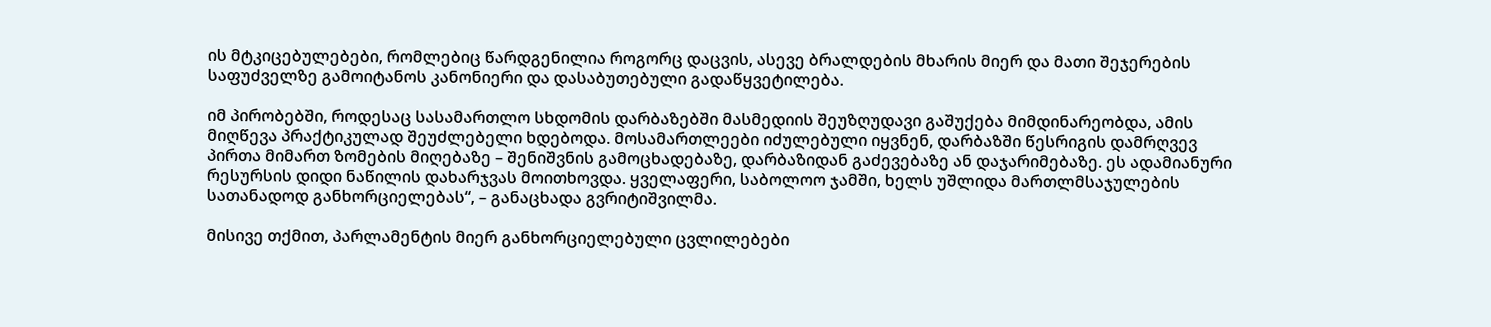ის მტკიცებულებები, რომლებიც წარდგენილია როგორც დაცვის, ასევე ბრალდების მხარის მიერ და მათი შეჯერების საფუძველზე გამოიტანოს კანონიერი და დასაბუთებული გადაწყვეტილება.

იმ პირობებში, როდესაც სასამართლო სხდომის დარბაზებში მასმედიის შეუზღუდავი გაშუქება მიმდინარეობდა, ამის მიღწევა პრაქტიკულად შეუძლებელი ხდებოდა. მოსამართლეები იძულებული იყვნენ, დარბაზში წესრიგის დამრღვევ პირთა მიმართ ზომების მიღებაზე – შენიშვნის გამოცხადებაზე, დარბაზიდან გაძევებაზე ან დაჯარიმებაზე. ეს ადამიანური რესურსის დიდი ნაწილის დახარჯვას მოითხოვდა. ყველაფერი, საბოლოო ჯამში, ხელს უშლიდა მართლმსაჯულების სათანადოდ განხორციელებას“, – განაცხადა გვრიტიშვილმა.

მისივე თქმით, პარლამენტის მიერ განხორციელებული ცვლილებები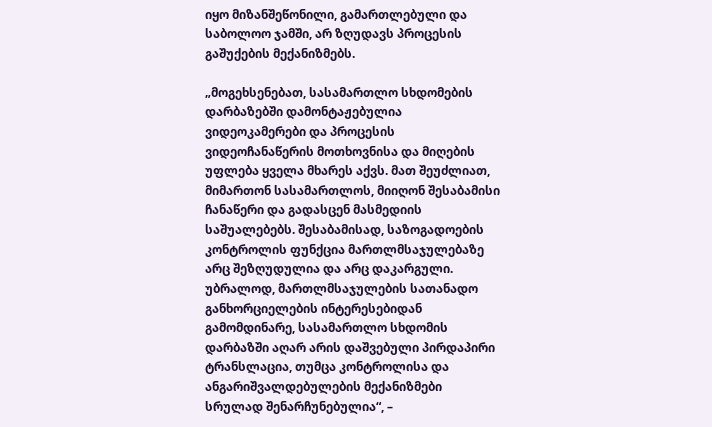იყო მიზანშეწონილი, გამართლებული და საბოლოო ჯამში, არ ზღუდავს პროცესის გაშუქების მექანიზმებს.

„მოგეხსენებათ, სასამართლო სხდომების დარბაზებში დამონტაჟებულია ვიდეოკამერები და პროცესის ვიდეოჩანაწერის მოთხოვნისა და მიღების უფლება ყველა მხარეს აქვს. მათ შეუძლიათ, მიმართონ სასამართლოს, მიიღონ შესაბამისი ჩანაწერი და გადასცენ მასმედიის საშუალებებს. შესაბამისად, საზოგადოების კონტროლის ფუნქცია მართლმსაჯულებაზე არც შეზღუდულია და არც დაკარგული. უბრალოდ, მართლმსაჯულების სათანადო განხორციელების ინტერესებიდან გამომდინარე, სასამართლო სხდომის დარბაზში აღარ არის დაშვებული პირდაპირი ტრანსლაცია, თუმცა კონტროლისა და ანგარიშვალდებულების მექანიზმები სრულად შენარჩუნებულია“, –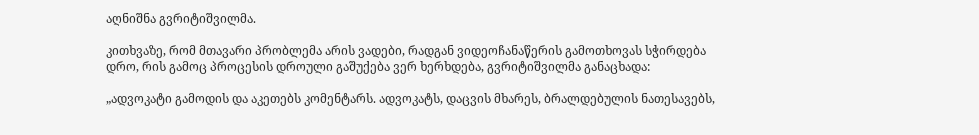აღნიშნა გვრიტიშვილმა.

კითხვაზე, რომ მთავარი პრობლემა არის ვადები, რადგან ვიდეოჩანაწერის გამოთხოვას სჭირდება დრო, რის გამოც პროცესის დროული გაშუქება ვერ ხერხდება, გვრიტიშვილმა განაცხადა:

„ადვოკატი გამოდის და აკეთებს კომენტარს. ადვოკატს, დაცვის მხარეს, ბრალდებულის ნათესავებს,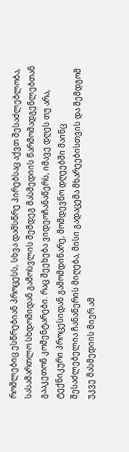რომლებიც ესწრებიან პროცესს, სხვა დამსწრე პირებსაც აქვთ შესაძლებლობა, სასამართლო სხდომიდან გამოსვლის შემდეგ მასმედიის წარმომადგენლებთან გააკეთონ კომენტარები. რაც შეეხება ვიდეოჩანაწერს, იმავე დღეს თუ არა, ტექნიკური პროცესიდან გამომდინარე, მომდევნო დღეებში მაინც შესაძლებელია ჩანაწერის მიღება, მისი გადაცემა მხარეებისთვის და შემდგომ უკვე მასმედიის მიერ ამ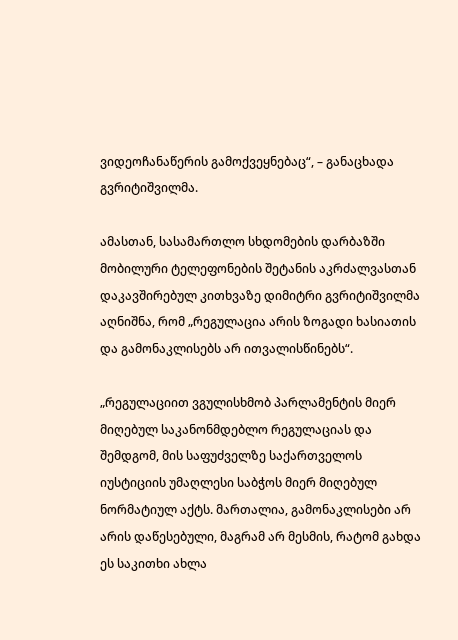ვიდეოჩანაწერის გამოქვეყნებაც“, – განაცხადა გვრიტიშვილმა.

ამასთან, სასამართლო სხდომების დარბაზში მობილური ტელეფონების შეტანის აკრძალვასთან დაკავშირებულ კითხვაზე დიმიტრი გვრიტიშვილმა აღნიშნა, რომ „რეგულაცია არის ზოგადი ხასიათის და გამონაკლისებს არ ითვალისწინებს“.

„რეგულაციით ვგულისხმობ პარლამენტის მიერ მიღებულ საკანონმდებლო რეგულაციას და შემდგომ, მის საფუძველზე საქართველოს იუსტიციის უმაღლესი საბჭოს მიერ მიღებულ ნორმატიულ აქტს. მართალია, გამონაკლისები არ არის დაწესებული, მაგრამ არ მესმის, რატომ გახდა ეს საკითხი ახლა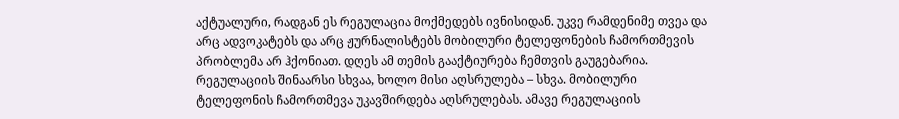აქტუალური, რადგან ეს რეგულაცია მოქმედებს ივნისიდან. უკვე რამდენიმე თვეა და არც ადვოკატებს და არც ჟურნალისტებს მობილური ტელეფონების ჩამორთმევის პრობლემა არ ჰქონიათ. დღეს ამ თემის გააქტიურება ჩემთვის გაუგებარია. რეგულაციის შინაარსი სხვაა, ხოლო მისი აღსრულება – სხვა. მობილური ტელეფონის ჩამორთმევა უკავშირდება აღსრულებას. ამავე რეგულაციის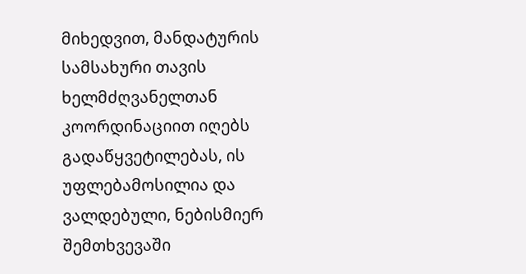მიხედვით, მანდატურის სამსახური თავის ხელმძღვანელთან კოორდინაციით იღებს გადაწყვეტილებას, ის უფლებამოსილია და ვალდებული, ნებისმიერ შემთხვევაში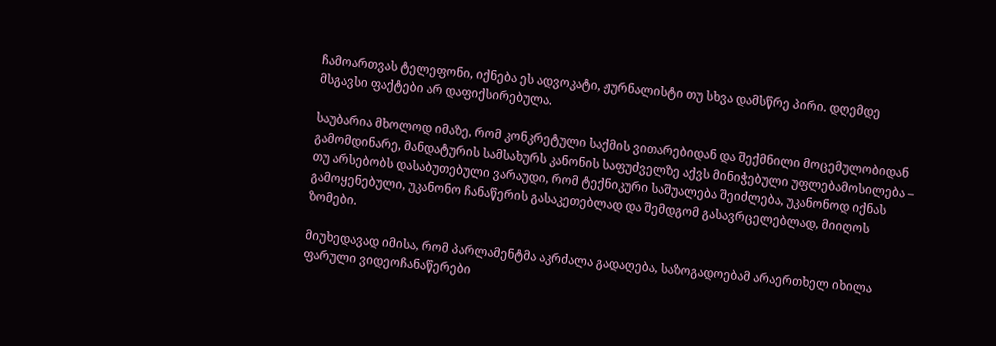ჩამოართვას ტელეფონი, იქნება ეს ადვოკატი, ჟურნალისტი თუ სხვა დამსწრე პირი. დღემდე მსგავსი ფაქტები არ დაფიქსირებულა.

საუბარია მხოლოდ იმაზე, რომ კონკრეტული საქმის ვითარებიდან და შექმნილი მოცემულობიდან გამომდინარე, მანდატურის სამსახურს კანონის საფუძველზე აქვს მინიჭებული უფლებამოსილება – თუ არსებობს დასაბუთებული ვარაუდი, რომ ტექნიკური საშუალება შეიძლება, უკანონოდ იქნას გამოყენებული, უკანონო ჩანაწერის გასაკეთებლად და შემდგომ გასავრცელებლად, მიიღოს ზომები.

მიუხედავად იმისა, რომ პარლამენტმა აკრძალა გადაღება, საზოგადოებამ არაერთხელ იხილა ფარული ვიდეოჩანაწერები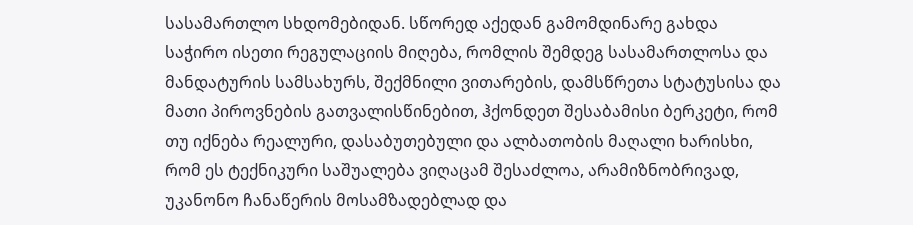სასამართლო სხდომებიდან. სწორედ აქედან გამომდინარე გახდა საჭირო ისეთი რეგულაციის მიღება, რომლის შემდეგ სასამართლოსა და მანდატურის სამსახურს, შექმნილი ვითარების, დამსწრეთა სტატუსისა და მათი პიროვნების გათვალისწინებით, ჰქონდეთ შესაბამისი ბერკეტი, რომ თუ იქნება რეალური, დასაბუთებული და ალბათობის მაღალი ხარისხი, რომ ეს ტექნიკური საშუალება ვიღაცამ შესაძლოა, არამიზნობრივად, უკანონო ჩანაწერის მოსამზადებლად და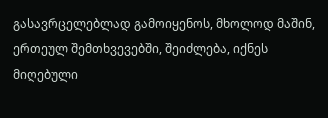გასავრცელებლად გამოიყენოს, მხოლოდ მაშინ, ერთეულ შემთხვევებში, შეიძლება, იქნეს მიღებული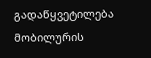გადაწყვეტილება მობილურის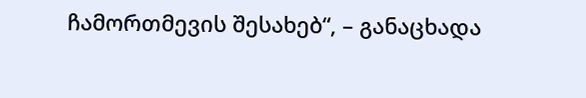ჩამორთმევის შესახებ“, – განაცხადა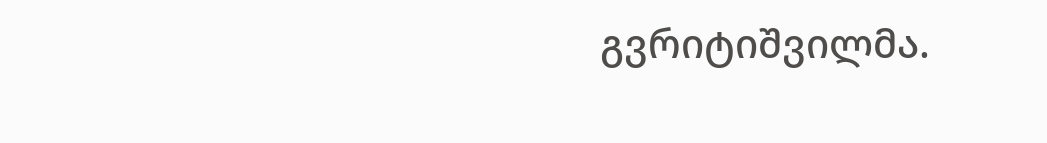გვრიტიშვილმა.